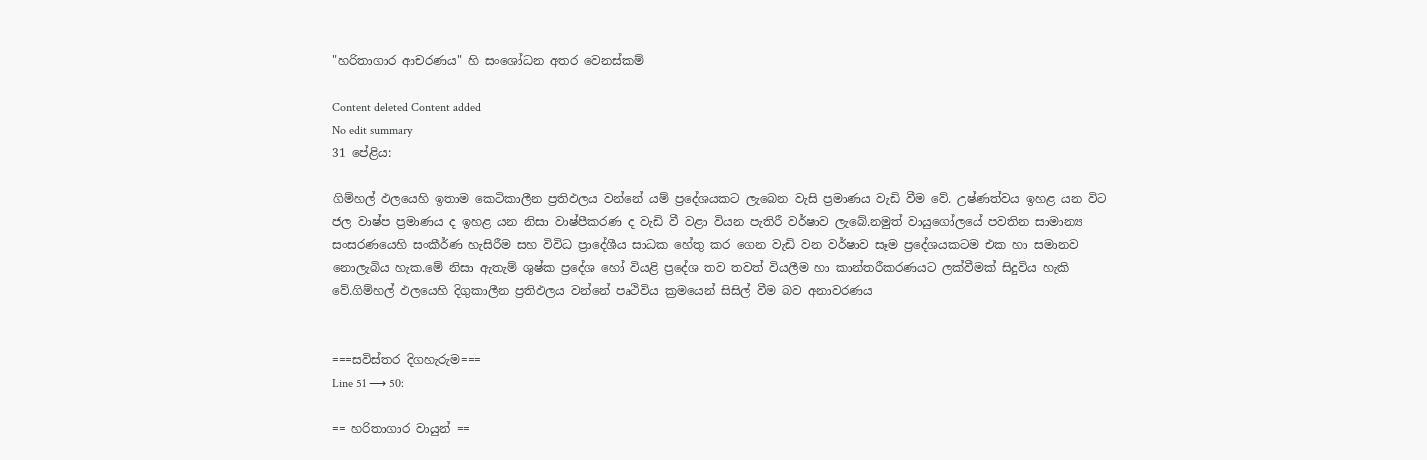"හරිතාගාර ආචරණය" හි සංශෝධන අතර වෙනස්කම්

Content deleted Content added
No edit summary
31 පේළිය:

ගිම්හල් ඵලයෙහි ඉතාම කෙටිකාලීන ප්‍රතිඵලය වන්නේ යම් ප්‍රදේශයකට ලැබෙන වැසි ප්‍රමාණය වැඩි වීම වේ. උෂ්ණත්වය ඉහළ යන විට ජල වාෂ්ප ප්‍රමාණය ද ඉහළ යන නිසා වාෂ්පීකරණ ද වැඩි වී වළා වියන පැතිරී වර්ෂාව ලැබේ.නමුත් වායුගෝලයේ පවතින සාමාන්‍ය සංසරණයෙහි සංකීර්ණ හැසිරීම සහ විවිධ ප්‍රාදේශීය සාධක හේතු කර ගෙන වැඩි වන වර්ෂාව සෑම ප්‍රදේශයකටම එක හා සමානව නොලැබිය හැක.මේ නිසා ඇතැම් ශුෂ්ක ප්‍රදේශ හෝ වියළි ප්‍රදේශ තව තවත් වියලීම හා කාන්තරීකරණයට ලක්වීමක් සිදුවිය හැකි වේ.ගිම්හල් ඵලයෙහි දිගුකාලීන ප්‍රතිඵලය වන්නේ පෘථිවිය ක්‍රමයෙන් සිසිල් වීම බව අනාවරණය


===සවිස්තර දිගහැරුම===
Line 51 ⟶ 50:

== හරිතාගාර වායුන් ==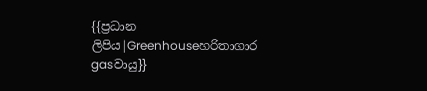{{ප්‍රධාන ලිපිය|Greenhouseහරිතාගාර gasවායු}}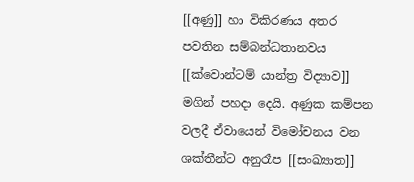[[අණු]] හා විකිරණය අතර පවතින සම්බන්ධතානවය [[ක්වොන්ටම් යාන්ත්‍ර විද්‍යාව]] මගින් පහදා දෙයි. අණුක කම්පන වලදී ඒවායෙන් විමෝචනය වන ශක්තීන්ට අනුරෑප [[සංඛ්‍යාත]]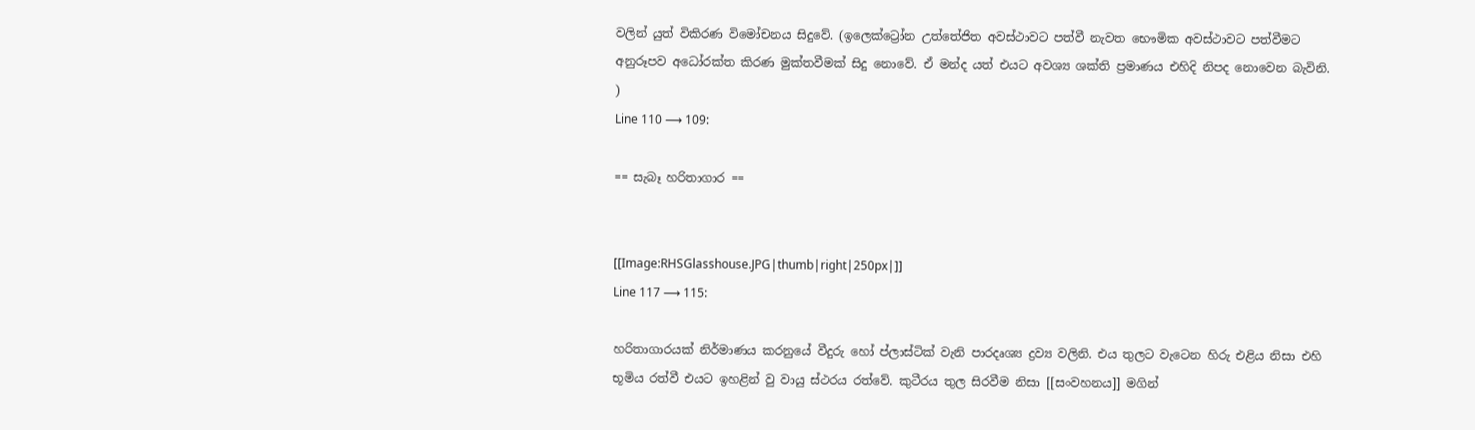වලින් යුත් විකිරණ විමෝචනය සිදුවේ. (ඉලෙක්ට්‍රෝන උත්තේජිත අවස්ථාවට පත්වී නැවත භෞමික අවස්ථාවට පත්වීමට අනුරූපව අධෝරක්ත කිරණ මුක්තවීමක් සිදු නොවේ. ඒ මන්ද යත් එයට අවශ්‍ය ශක්ති ප්‍රමාණය එහිදි නිපද නොවෙන බැවිනි. )
Line 110 ⟶ 109:

== සැබෑ හරිතාගාර ==


[[Image:RHSGlasshouse.JPG|thumb|right|250px|]]
Line 117 ⟶ 115:

හරිතාගාරයක් නිර්මාණය කරනුයේ වීදුරු හෝ ප්ලාස්ටික් වැනි පාරදෘශ්‍ය ද්‍රව්‍ය වලිනි. එය තුලට වැටෙන හිරු එළිය නිසා එහි භූමිය රත්වී එයට ඉහළින් වු වායු ස්ථරය රත්වේ. කුටීරය තුල සිරවීම නිසා [[සංවහනය]] මගින්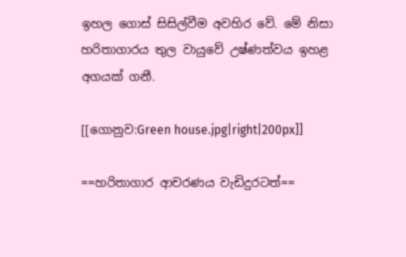ඉහල ගොස් සිසිල්වීම අවහිර වේ. මේ නිසා හරිතාගාරය තුල වායුවේ උෂ්ණත්වය ඉහළ අගයක් ගනී.

[[ගොනුව:Green house.jpg|right|200px]]

==හරිතාගාර ආචරණය වැඩිදුරටත්==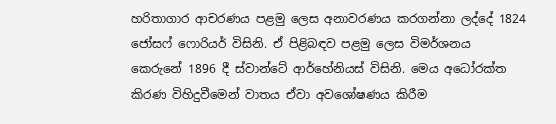හරිතාගාර ආචරණය පළමු ලෙස අනාවරණය කරගන්නා ලද්දේ 1824 ජෝසෆ් ෆොරියර් විසිනි. ඒ පිළිබඳව පළමු ලෙස විමර්ශනය කෙරුනේ 1896 දී ස්වාන්ටේ ආර්හේනියස් විසිනි. මෙය අධෝරක්ත කිරණ විහිදුවීමෙන් වාතය ඒවා අවශෝෂණය කිරීම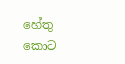හේතු කොට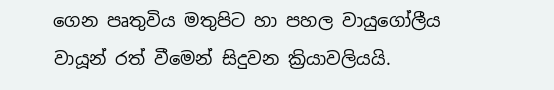ගෙන පෘතුවිය මතුපිට හා පහල වායුගෝලීය වායූන් රත් වීමෙන් සිදුවන ක්‍රියාවලියයි.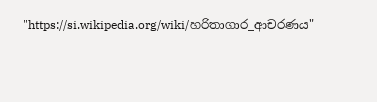"https://si.wikipedia.org/wiki/හරිතාගාර_ආචරණය"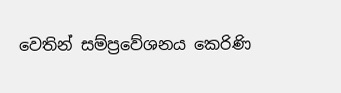වෙතින් සම්ප්‍රවේශනය කෙරිණි